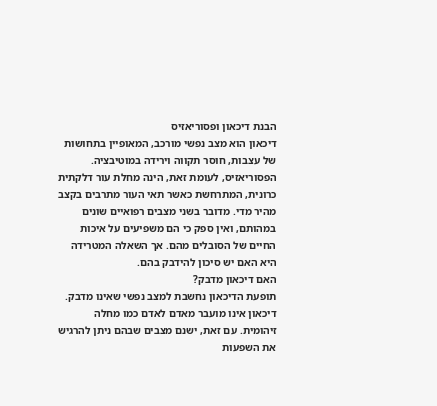הבנת דיכאון ופסוריאזיס
דיכאון הוא מצב נפשי מורכב, המאופיין בתחושות של עצבות, חוסר תקווה וירידה במוטיבציה. הפסוריאזיס, לעומת זאת, הינה מחלת עור דלקתית כרונית, המתרחשת כאשר תאי העור מתרבים בקצב מהיר מדי. מדובר בשני מצבים רפואיים שונים במהותם, ואין ספק כי הם משפיעים על איכות החיים של הסובלים מהם. אך השאלה המטרידה היא האם יש סיכון להידבק בהם.
האם דיכאון מדבק?
תופעת הדיכאון נחשבת למצב נפשי שאינו מדבק. דיכאון אינו מועבר מאדם לאדם כמו מחלה זיהומית. עם זאת, ישנם מצבים שבהם ניתן להרגיש את השפעות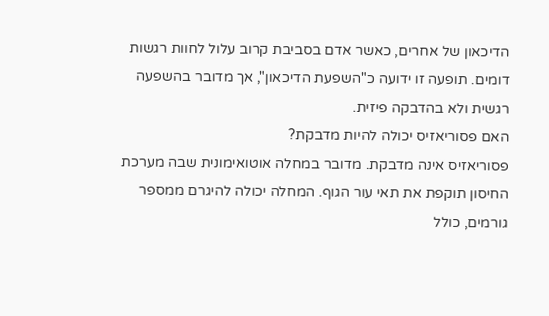הדיכאון של אחרים, כאשר אדם בסביבת קרוב עלול לחוות רגשות דומים. תופעה זו ידועה כ"השפעת הדיכאון", אך מדובר בהשפעה רגשית ולא בהדבקה פיזית.
האם פסוריאזיס יכולה להיות מדבקת?
פסוריאזיס אינה מדבקת. מדובר במחלה אוטואימונית שבה מערכת החיסון תוקפת את תאי עור הגוף. המחלה יכולה להיגרם ממספר גורמים, כולל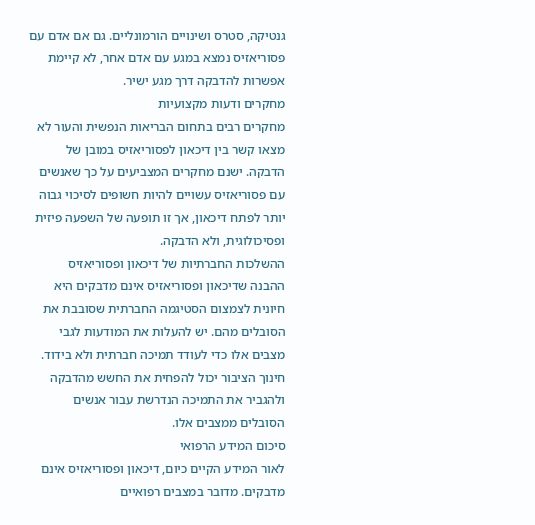גנטיקה, סטרס ושינויים הורמונליים. גם אם אדם עם פסוריאזיס נמצא במגע עם אדם אחר, לא קיימת אפשרות להדבקה דרך מגע ישיר.
מחקרים ודעות מקצועיות
מחקרים רבים בתחום הבריאות הנפשית והעור לא מצאו קשר בין דיכאון לפסוריאזיס במובן של הדבקה. ישנם מחקרים המצביעים על כך שאנשים עם פסוריאזיס עשויים להיות חשופים לסיכוי גבוה יותר לפתח דיכאון, אך זו תופעה של השפעה פיזית ופסיכולוגית, ולא הדבקה.
ההשלכות החברתיות של דיכאון ופסוריאזיס
ההבנה שדיכאון ופסוריאזיס אינם מדבקים היא חיונית לצמצום הסטיגמה החברתית שסובבת את הסובלים מהם. יש להעלות את המודעות לגבי מצבים אלו כדי לעודד תמיכה חברתית ולא בידוד. חינוך הציבור יכול להפחית את החשש מהדבקה ולהגביר את התמיכה הנדרשת עבור אנשים הסובלים ממצבים אלו.
סיכום המידע הרפואי
לאור המידע הקיים כיום, דיכאון ופסוריאזיס אינם מדבקים. מדובר במצבים רפואיים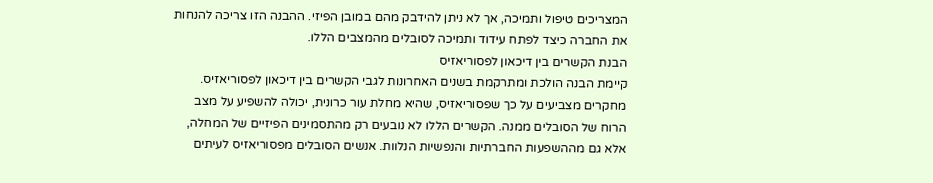המצריכים טיפול ותמיכה, אך לא ניתן להידבק מהם במובן הפיזי. ההבנה הזו צריכה להנחות את החברה כיצד לפתח עידוד ותמיכה לסובלים מהמצבים הללו.
הבנת הקשרים בין דיכאון לפסוריאזיס
קיימת הבנה הולכת ומתרקמת בשנים האחרונות לגבי הקשרים בין דיכאון לפסוריאזיס. מחקרים מצביעים על כך שפסוריאזיס, שהיא מחלת עור כרונית, יכולה להשפיע על מצב הרוח של הסובלים ממנה. הקשרים הללו לא נובעים רק מהתסמינים הפיזיים של המחלה, אלא גם מההשפעות החברתיות והנפשיות הנלוות. אנשים הסובלים מפסוריאזיס לעיתים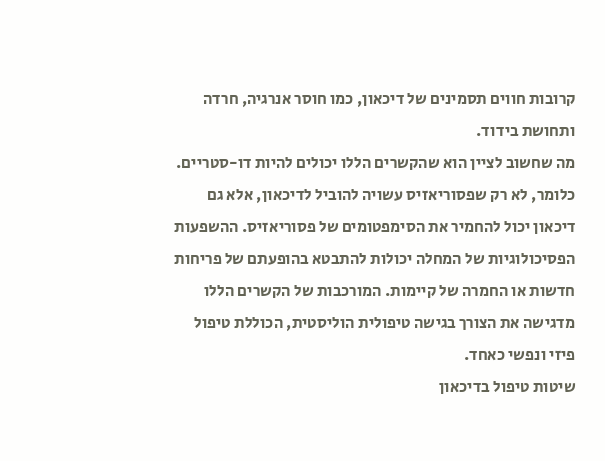קרובות חווים תסמינים של דיכאון, כמו חוסר אנרגיה, חרדה ותחושת בידוד.
מה שחשוב לציין הוא שהקשרים הללו יכולים להיות דו-סטריים. כלומר, לא רק שפסוריאזיס עשויה להוביל לדיכאון, אלא גם דיכאון יכול להחמיר את הסימפטומים של פסוריאזיס. ההשפעות הפסיכולוגיות של המחלה יכולות להתבטא בהופעתם של פריחות חדשות או החמרה של קיימות. המורכבות של הקשרים הללו מדגישה את הצורך בגישה טיפולית הוליסטית, הכוללת טיפול פיזי ונפשי כאחד.
שיטות טיפול בדיכאון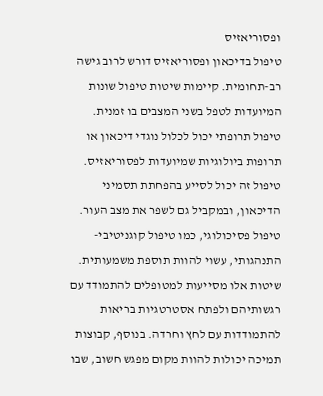ופסוריאזיס
טיפול בדיכאון ופסוריאזיס דורש לרוב גישה רב-תחומית. קיימות שיטות טיפול שונות המיועדות לטפל בשני המצבים בו זמנית. טיפול תרופתי יכול לכלול נוגדי דיכאון או תרופות ביולוגיות שמיועדות לפסוריאזיס. טיפול זה יכול לסייע בהפחתת תסמיני הדיכאון, ובמקביל גם לשפר את מצב העור.
טיפול פסיכולוגי, כמו טיפול קוגניטיבי-התנהגותי, עשוי להוות תוספת משמעותית. שיטות אלו מסייעות למטופלים להתמודד עם רגשותיהם ולפתח אסטרטגיות בריאות להתמודדות עם לחץ וחרדה. בנוסף, קבוצות תמיכה יכולות להוות מקום מפגש חשוב, שבו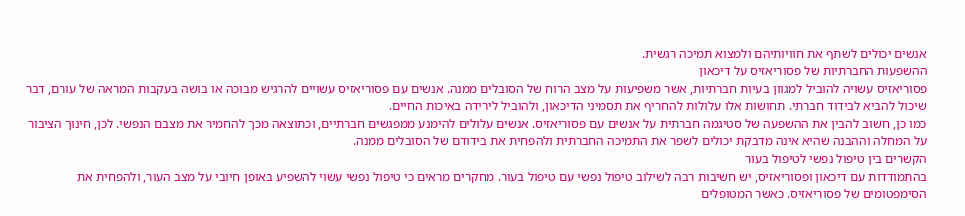אנשים יכולים לשתף את חוויותיהם ולמצוא תמיכה רגשית.
ההשפעות החברתיות של פסוריאזיס על דיכאון
פסוריאזיס עשויה להוביל למגוון בעיות חברתיות, אשר משפיעות על מצב הרוח של הסובלים ממנה. אנשים עם פסוריאזיס עשויים להרגיש מבוכה או בושה בעקבות המראה של עורם, דבר שיכול להביא לבידוד חברתי. תחושות אלו עלולות להחריף את תסמיני הדיכאון, ולהוביל לירידה באיכות החיים.
כמו כן, חשוב להבין את ההשפעה של סטיגמה חברתית על אנשים עם פסוריאזיס. אנשים עלולים להימנע ממפגשים חברתיים, וכתוצאה מכך להחמיר את מצבם הנפשי. לכן, חינוך הציבור על המחלה וההבנה שהיא אינה מדבקת יכולים לשפר את התמיכה החברתית ולהפחית את בידודם של הסובלים ממנה.
הקשרים בין טיפול נפשי לטיפול בעור
בהתמודדות עם דיכאון ופסוריאזיס, יש חשיבות רבה לשילוב טיפול נפשי עם טיפול בעור. מחקרים מראים כי טיפול נפשי עשוי להשפיע באופן חיובי על מצב העור, ולהפחית את הסימפטומים של פסוריאזיס. כאשר המטופלים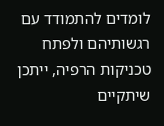לומדים להתמודד עם רגשותיהם ולפתח טכניקות הרפיה, ייתכן שיתקיים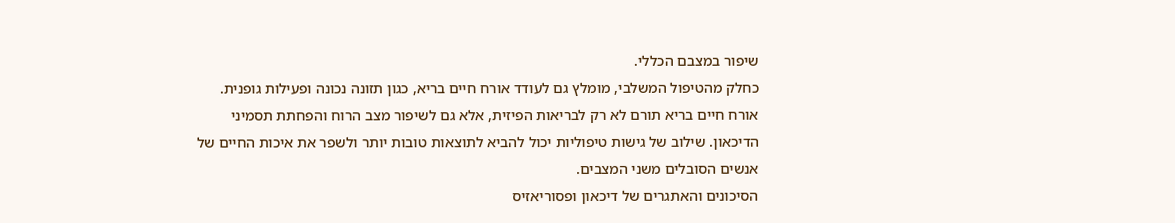שיפור במצבם הכללי.
כחלק מהטיפול המשלבי, מומלץ גם לעודד אורח חיים בריא, כגון תזונה נכונה ופעילות גופנית. אורח חיים בריא תורם לא רק לבריאות הפיזית, אלא גם לשיפור מצב הרוח והפחתת תסמיני הדיכאון. שילוב של גישות טיפוליות יכול להביא לתוצאות טובות יותר ולשפר את איכות החיים של אנשים הסובלים משני המצבים.
הסיכונים והאתגרים של דיכאון ופסוריאזיס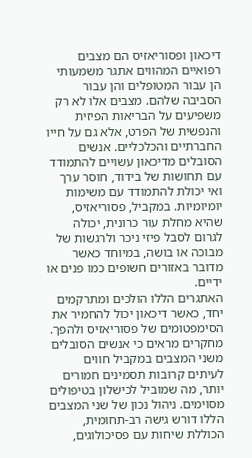דיכאון ופסוריאזיס הם מצבים רפואיים המהווים אתגר משמעותי הן עבור המטופלים והן עבור הסביבה שלהם. מצבים אלו לא רק משפיעים על הבריאות הפיזית והנפשית של הפרט, אלא גם על חייו החברתיים והכלכליים. אנשים הסובלים מדיכאון עשויים להתמודד עם תחושות של בידוד, חוסר ערך ואי יכולת להתמודד עם משימות יומיומיות. במקביל, פסוריאזיס, שהיא מחלת עור כרונית, יכולה לגרום לסבל פיזי ניכר ולרגשות של מבוכה או בושה, במיוחד כאשר מדובר באזורים חשופים כמו פנים או ידיים.
האתגרים הללו הולכים ומתרקמים יחד, כאשר דיכאון יכול להחמיר את הסימפטומים של פסוריאזיס ולהפך. מחקרים מראים כי אנשים הסובלים משני המצבים במקביל חווים לעיתים קרובות תסמינים חמורים יותר, מה שמוביל לכישלון בטיפולים מסוימים. ניהול נכון של שני המצבים הללו דורש גישה רב-תחומית, הכוללת שיחות עם פסיכולוגים,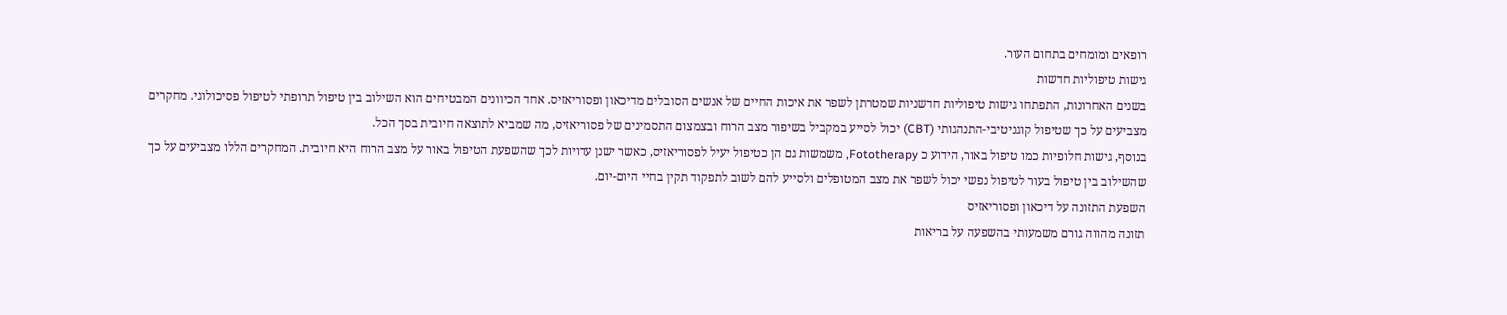רופאים ומומחים בתחום העור.
גישות טיפוליות חדשות
בשנים האחרונות, התפתחו גישות טיפוליות חדשניות שמטרתן לשפר את איכות החיים של אנשים הסובלים מדיכאון ופסוריאזיס. אחד הכיוונים המבטיחים הוא השילוב בין טיפול תרופתי לטיפול פסיכולוגי. מחקרים מצביעים על כך שטיפול קוגניטיבי-התנהגותי (CBT) יכול לסייע במקביל בשיפור מצב הרוח ובצמצום התסמינים של פסוריאזיס, מה שמביא לתוצאה חיובית בסך הכל.
בנוסף, גישות חלופיות כמו טיפול באור, הידוע כ Fototherapy, משמשות גם הן כטיפול יעיל לפסוריאזיס, כאשר ישנן עדויות לכך שהשפעת הטיפול באור על מצב הרוח היא חיובית. המחקרים הללו מצביעים על כך שהשילוב בין טיפול בעור לטיפול נפשי יכול לשפר את מצב המטופלים ולסייע להם לשוב לתפקוד תקין בחיי היום-יום.
השפעת התזונה על דיכאון ופסוריאזיס
תזונה מהווה גורם משמעותי בהשפעה על בריאות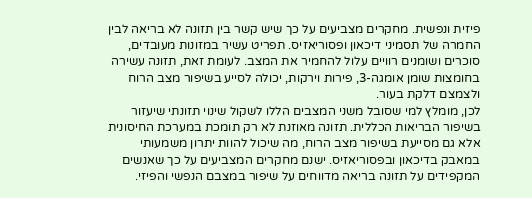פיזית ונפשית. מחקרים מצביעים על כך שיש קשר בין תזונה לא בריאה לבין החמרה של תסמיני דיכאון ופסוריאזיס. תפריט עשיר במזונות מעובדים, סוכרים ושומנים רוויים עלול להחמיר את המצב. לעומת זאת, תזונה עשירה בחומצות שומן אומגה-3, פירות וירקות, יכולה לסייע בשיפור מצב הרוח ולצמצם דלקת בעור.
לכן, מומלץ למי שסובל משני המצבים הללו לשקול שינוי תזונתי שיעזור בשיפור הבריאות הכללית. תזונה מאוזנת לא רק תומכת במערכת החיסונית אלא גם מסייעת בשיפור מצב הרוח, מה שיכול להוות יתרון משמעותי במאבק בדיכאון ובפסוריאזיס. ישנם מחקרים המצביעים על כך שאנשים המקפידים על תזונה בריאה מדווחים על שיפור במצבם הנפשי והפיזי.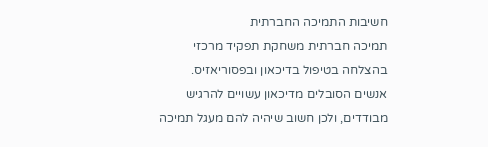חשיבות התמיכה החברתית
תמיכה חברתית משחקת תפקיד מרכזי בהצלחה בטיפול בדיכאון ובפסוריאזיס. אנשים הסובלים מדיכאון עשויים להרגיש מבודדים, ולכן חשוב שיהיה להם מעגל תמיכה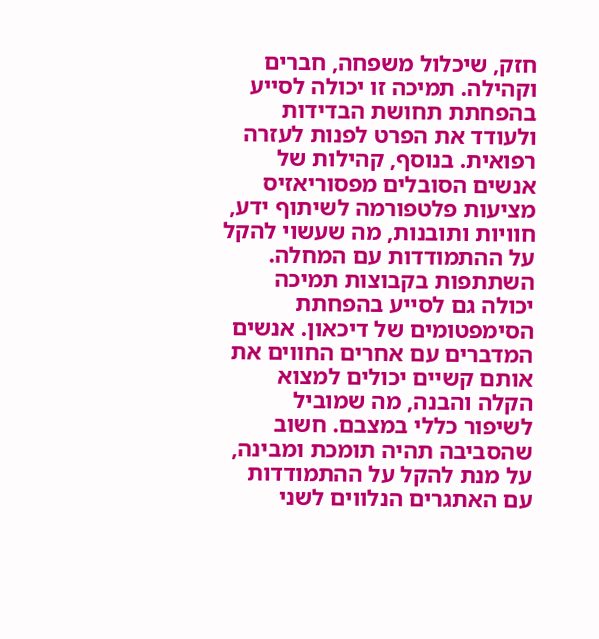חזק, שיכלול משפחה, חברים וקהילה. תמיכה זו יכולה לסייע בהפחתת תחושת הבדידות ולעודד את הפרט לפנות לעזרה רפואית. בנוסף, קהילות של אנשים הסובלים מפסוריאזיס מציעות פלטפורמה לשיתוף ידע, חוויות ותובנות, מה שעשוי להקל על ההתמודדות עם המחלה.
השתתפות בקבוצות תמיכה יכולה גם לסייע בהפחתת הסימפטומים של דיכאון. אנשים המדברים עם אחרים החווים את אותם קשיים יכולים למצוא הקלה והבנה, מה שמוביל לשיפור כללי במצבם. חשוב שהסביבה תהיה תומכת ומבינה, על מנת להקל על ההתמודדות עם האתגרים הנלווים לשני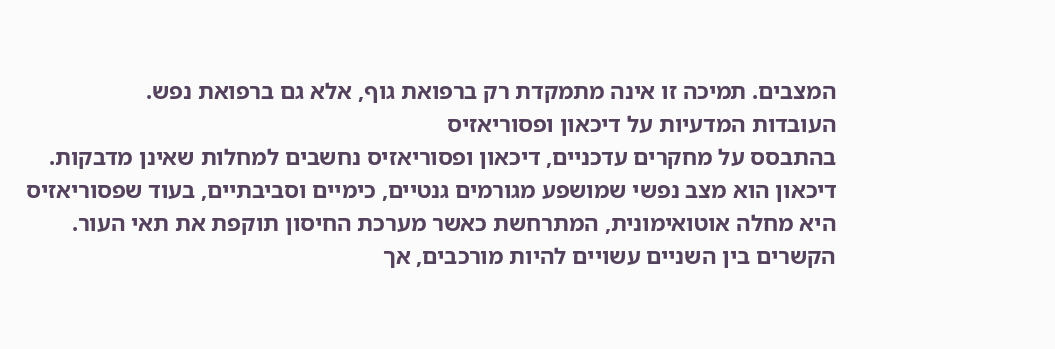המצבים. תמיכה זו אינה מתמקדת רק ברפואת גוף, אלא גם ברפואת נפש.
העובדות המדעיות על דיכאון ופסוריאזיס
בהתבסס על מחקרים עדכניים, דיכאון ופסוריאזיס נחשבים למחלות שאינן מדבקות. דיכאון הוא מצב נפשי שמושפע מגורמים גנטיים, כימיים וסביבתיים, בעוד שפסוריאזיס היא מחלה אוטואימונית, המתרחשת כאשר מערכת החיסון תוקפת את תאי העור. הקשרים בין השניים עשויים להיות מורכבים, אך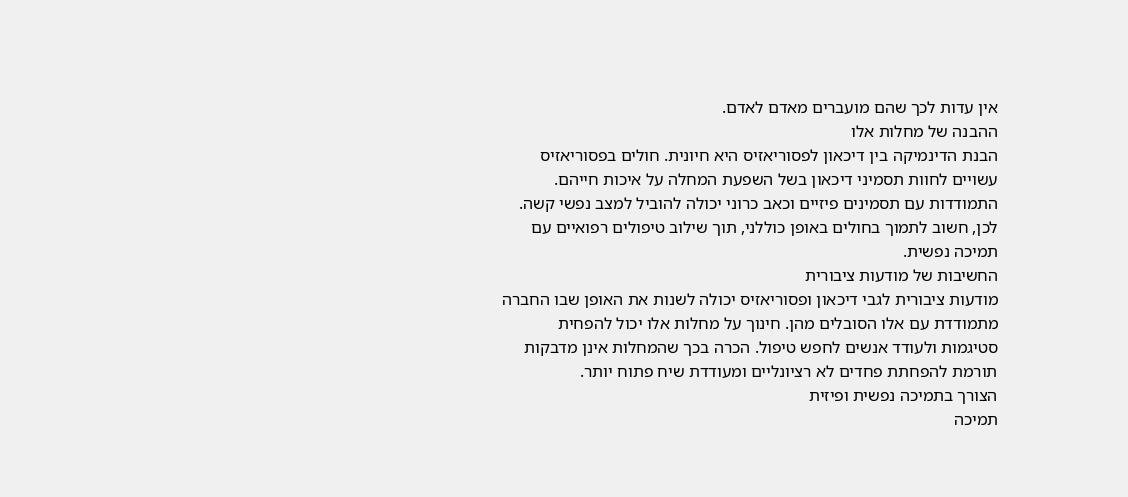אין עדות לכך שהם מועברים מאדם לאדם.
ההבנה של מחלות אלו
הבנת הדינמיקה בין דיכאון לפסוריאזיס היא חיונית. חולים בפסוריאזיס עשויים לחוות תסמיני דיכאון בשל השפעת המחלה על איכות חייהם. התמודדות עם תסמינים פיזיים וכאב כרוני יכולה להוביל למצב נפשי קשה. לכן, חשוב לתמוך בחולים באופן כוללני, תוך שילוב טיפולים רפואיים עם תמיכה נפשית.
החשיבות של מודעות ציבורית
מודעות ציבורית לגבי דיכאון ופסוריאזיס יכולה לשנות את האופן שבו החברה מתמודדת עם אלו הסובלים מהן. חינוך על מחלות אלו יכול להפחית סטיגמות ולעודד אנשים לחפש טיפול. הכרה בכך שהמחלות אינן מדבקות תורמת להפחתת פחדים לא רציונליים ומעודדת שיח פתוח יותר.
הצורך בתמיכה נפשית ופיזית
תמיכה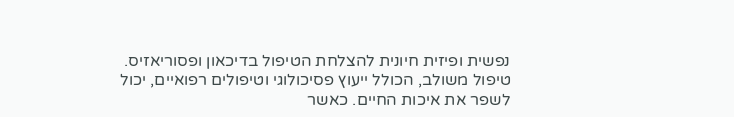נפשית ופיזית חיונית להצלחת הטיפול בדיכאון ופסוריאזיס. טיפול משולב, הכולל ייעוץ פסיכולוגי וטיפולים רפואיים, יכול לשפר את איכות החיים. כאשר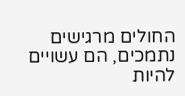החולים מרגישים נתמכים, הם עשויים להיות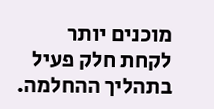מוכנים יותר לקחת חלק פעיל בתהליך ההחלמה.